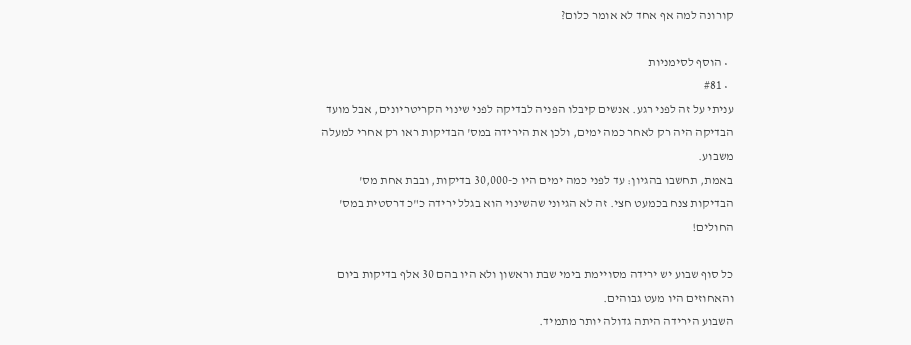קורונה למה אף אחד לא אומר כלום?

  • הוסף לסימניות
  • #81
עניתי על זה לפני רגע. אנשים קיבלו הפניה לבדיקה לפני שינוי הקריטריונים, אבל מועד הבדיקה היה רק לאחר כמה ימים, ולכן את הירידה במס' הבדיקות ראו רק אחרי למעלה משבוע.
באמת, תחשבו בהגיון: עד לפני כמה ימים היו כ-30,000 בדיקות, ובבת אחת מס' הבדיקות צנח בכמעט חצי. זה לא הגיוני שהשינוי הוא בגלל ירידה כ"כ דרסטית במס' החולים!

כל סוף שבוע יש ירידה מסויימת בימי שבת וראשון ולא היו בהם 30 אלף בדיקות ביום והאחוזים היו מעט גבוהים.
השבוע הירידה היתה גדולה יותר מתמיד.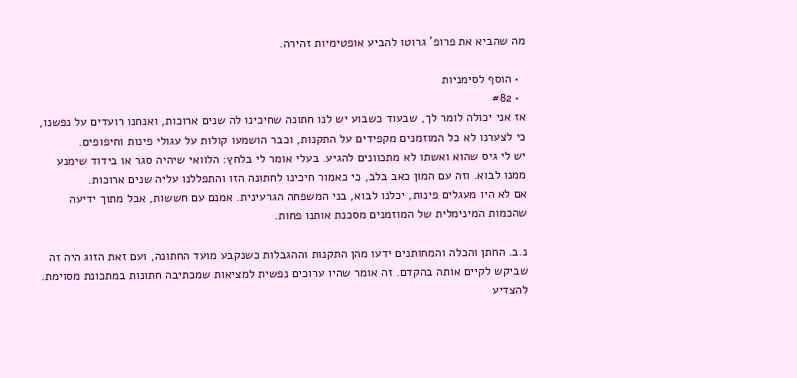מה שהביא את פרופ' גרוטו להביע אופטימיות זהירה.

  • הוסף לסימניות
  • #82
אז אני יכולה לומר לך, שבעוד כשבוע יש לנו חתונה שחיכינו לה שנים ארוכות, ואנחנו רועדים על נפשנו, כי לצערנו לא כל המוזמנים מקפידים על התקנות, וכבר הושמעו קולות על עגולי פינות וחיפופים.
יש לי גיס שהוא ואשתו לא מתכוונים להגיע. בעלי אומר לי בלחץ: הלוואי שיהיה סגר או בידוד שימנע ממנו לבוא. וזה עם המון כאב בלב, כי כאמור חיכינו לחתונה הזו והתפללנו עליה שנים ארוכות.
אם לא היו מעגלים פינות, יכלנו לבוא, בני המשפחה הגרעינית. אמנם עם חששות, אבל מתוך ידיעה שהכמות המינימלית של המוזמנים מסכנת אותנו פחות.

נ.ב. החתן והכלה והמחותנים ידעו מהן התקנות וההגבלות כשנקבע מועד החתונה, ועם זאת הזוג היה זה שביקש לקיים אותה בהקדם. זה אומר שהיו ערוכים נפשית למציאות שמכתיבה חתונות במתכונת מסוימת.
להצדיע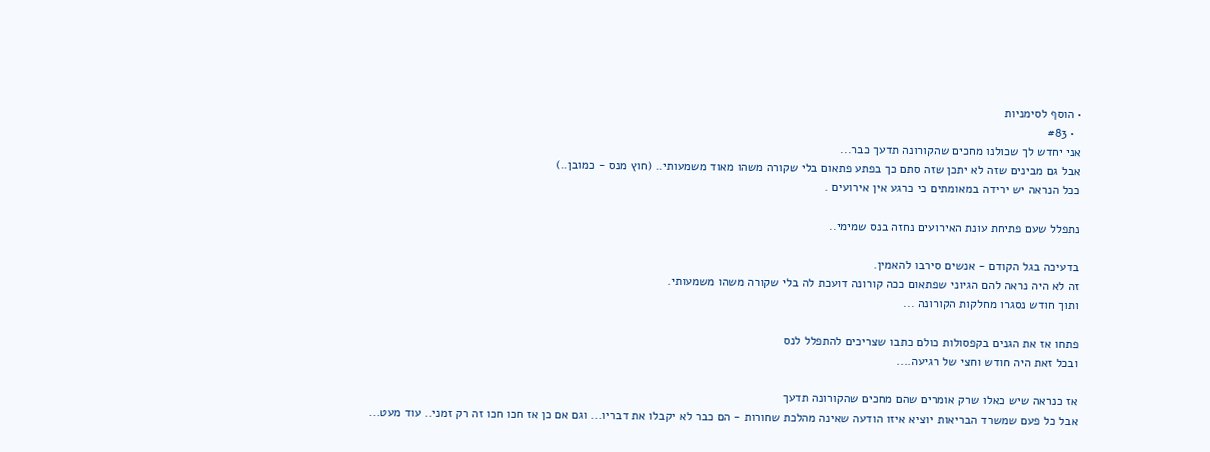• הוסף לסימניות
  • #83
אני יחדש לך שכולנו מחכים שהקורונה תדעך כבר...
אבל גם מבינים שזה לא יתכן שזה סתם כך בפתע פתאום בלי שקורה משהו מאוד משמעותי.. (חוץ מנס - כמובן..)
ככל הנראה יש ירידה במאומתים כי כרגע אין אירועים .

נתפלל שעם פתיחת עונת האירועים נחזה בנס שמימי..

בדעיכה בגל הקודם - אנשים סירבו להאמין.
זה לא היה נראה להם הגיוני שפתאום ככה קורונה דועכת לה בלי שקורה משהו משמעותי.
ותוך חודש נסגרו מחלקות הקורונה ...

פתחו אז את הגנים בקפסולות כולם כתבו שצריכים להתפלל לנס
ובכל זאת היה חודש וחצי של רגיעה....

אז כנראה שיש כאלו שרק אומרים שהם מחכים שהקורונה תדעך
אבל כל פעם שמשרד הבריאות יוציא איזו הודעה שאינה מהלכת שחורות - הם כבר לא יקבלו את דבריו... וגם אם כן אז חכו חכו זה רק זמני.. עוד מעט...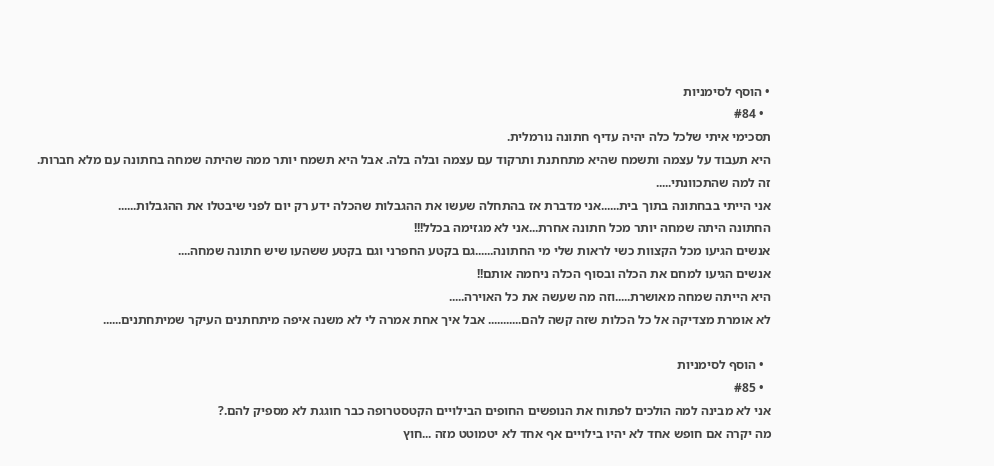• הוסף לסימניות
  • #84
תסכימי איתי שלכל כלה יהיה עדיף חתונה נורמלית.
היא תעבוד על עצמה ותשמח שהיא מתחתנת ותרקוד עם עצמה ובלה בלה. אבל היא תשמח יותר ממה שהיתה שמחה בחתונה עם מלא חברות.
זה למה שהתכוונתי.....
אני הייתי בבחתונה בתוך בית......אני מדברת אז בהתחלה שעשו את ההגבלות שהכלה ידע רק יום לפני שיבטלו את ההגבלות......
החתונה היתה שמחה יותר מכל חתונה אחרת...אני לא מגזימה בכלל!!!
אנשים הגיעו מכל הקצוות כשי לראות שלי מי החתונה......גם בקטע החפרני וגם בקטע ששהעו שיש חתונה שמחה....
אנשים הגיעו למחם את הכלה ובסוף הכלה ניחמה אותם!!
היא הייתה שמחה מאושרת.....וזה מה שעשה את כל האוירה.....
לא אומרת מצדיקה אל כל הכלות שזה קשה להם........... אבל איך אחת אמרה לי לא משנה איפה מיתחתנים העיקר שמיתחתנים......

  • הוסף לסימניות
  • #85
אני לא מבינה למה הולכים לפתוח את הנופשים החופים הבילויים הקטסטרופה כבר חוגגת לא מספיק להם.?
מה יקרה אם חופש אחד לא יהיו בילויים אף אחד לא יטמוטט מזה ...חוץ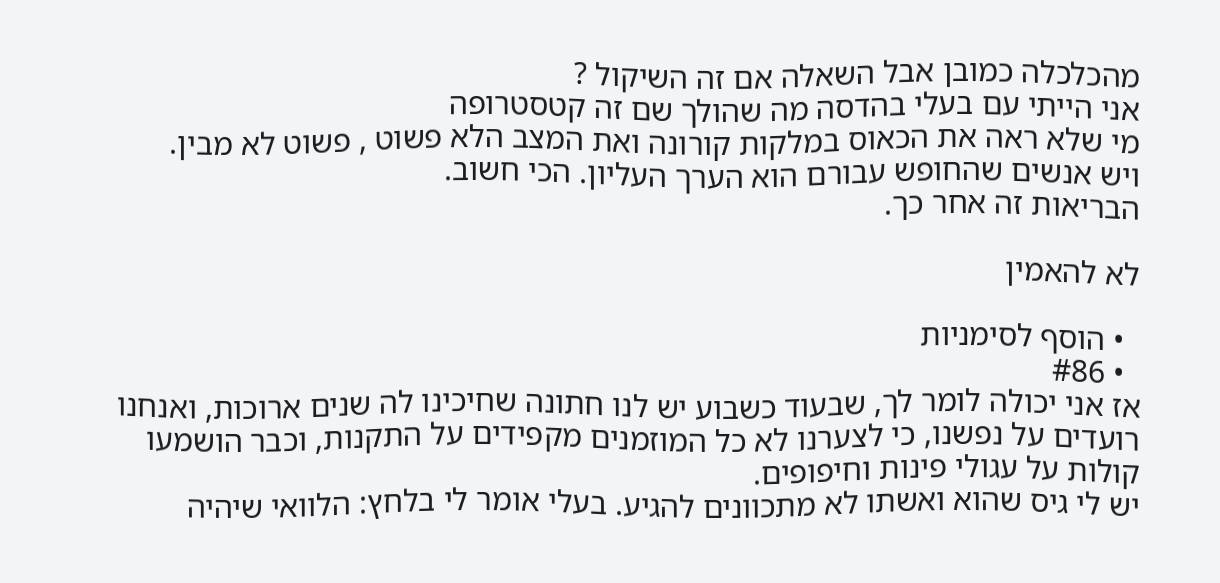מהכלכלה כמובן אבל השאלה אם זה השיקול ?
אני הייתי עם בעלי בהדסה מה שהולך שם זה קטסטרופה
מי שלא ראה את הכאוס במלקות קורונה ואת המצב הלא פשוט , פשוט לא מבין.
ויש אנשים שהחופש עבורם הוא הערך העליון. הכי חשוב.
הבריאות זה אחר כך.

לא להאמין

  • הוסף לסימניות
  • #86
אז אני יכולה לומר לך, שבעוד כשבוע יש לנו חתונה שחיכינו לה שנים ארוכות, ואנחנו רועדים על נפשנו, כי לצערנו לא כל המוזמנים מקפידים על התקנות, וכבר הושמעו קולות על עגולי פינות וחיפופים.
יש לי גיס שהוא ואשתו לא מתכוונים להגיע. בעלי אומר לי בלחץ: הלוואי שיהיה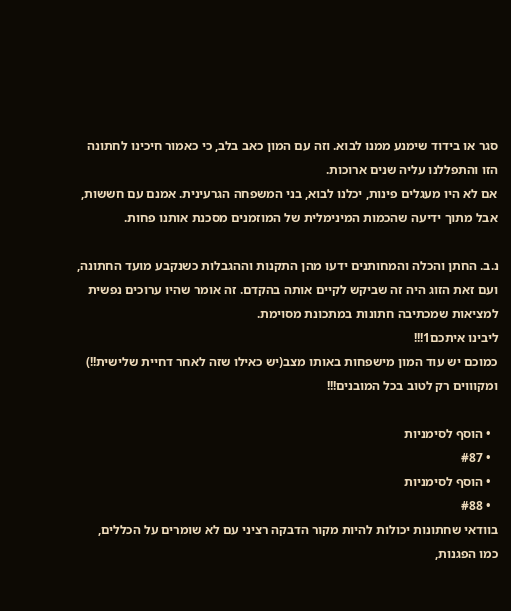סגר או בידוד שימנע ממנו לבוא. וזה עם המון כאב בלב, כי כאמור חיכינו לחתונה הזו והתפללנו עליה שנים ארוכות.
אם לא היו מעגלים פינות, יכלנו לבוא, בני המשפחה הגרעינית. אמנם עם חששות, אבל מתוך ידיעה שהכמות המינימלית של המוזמנים מסכנת אותנו פחות.

נ.ב. החתן והכלה והמחותנים ידעו מהן התקנות וההגבלות כשנקבע מועד החתונה, ועם זאת הזוג היה זה שביקש לקיים אותה בהקדם. זה אומר שהיו ערוכים נפשית למציאות שמכתיבה חתונות במתכונת מסוימת.
ליבינו איתכם1!!!
כמוכם יש עוד המון מישפחות באותו מצב(יש כאילו שזה לאחר דחיית שלישית!!) ומקוווים רק לטוב בכל המובנים!!!

  • הוסף לסימניות
  • #87
  • הוסף לסימניות
  • #88
בוודאי שחתונות יכולות להיות מקור הדבקה רציני עם לא שומרים על הכללים,
כמו הפגנות,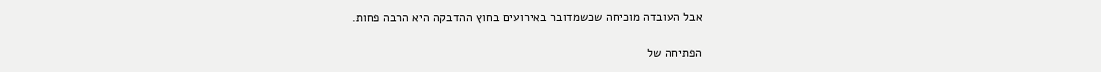אבל העובדה מוכיחה שכשמדובר באירועים בחוץ ההדבקה היא הרבה פחות.

הפתיחה של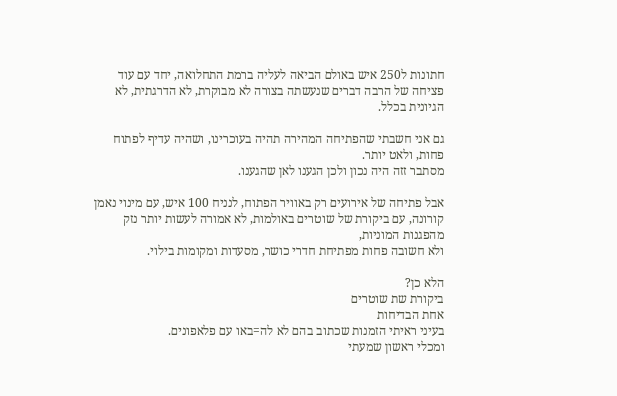חתונות ל250 איש באולם הביאה לעליה ברמת התחלואה, יחד עם עוד פציחה של הרבה דברים שנעשתה בצורה לא מבוקרת, לא הדרגתית, לא הגיונית בכלל.

גם אני חשבתי שהפתיחה המהירה תהיה בעוכרינו, ושהיה עדיף לפתוח פחות, ולאט יותר.
מסתבר זזה היה נכון ולכן הגענו לאן שהגענו.

אבל פתיחה של אירועים רק באוויר הפתוח, לנניח 100 איש, עם מינוי נאמן קורונה, עם ביקורת של שוטרים באולמות, לא אמורה לעשות יותר נזק מהפגנות המוניות,
ולא חשובה פחות מפתיחת חדרי כושר, מסעדות ומקומות בילוי.

הלא כן?
ביקורת שת שוטרים
אחת הבדיחות
בעיני ראיתי הזמנות שכתוב בהם לא לה=באו עם פלאפונים.
ומכלי ראשון שמעתי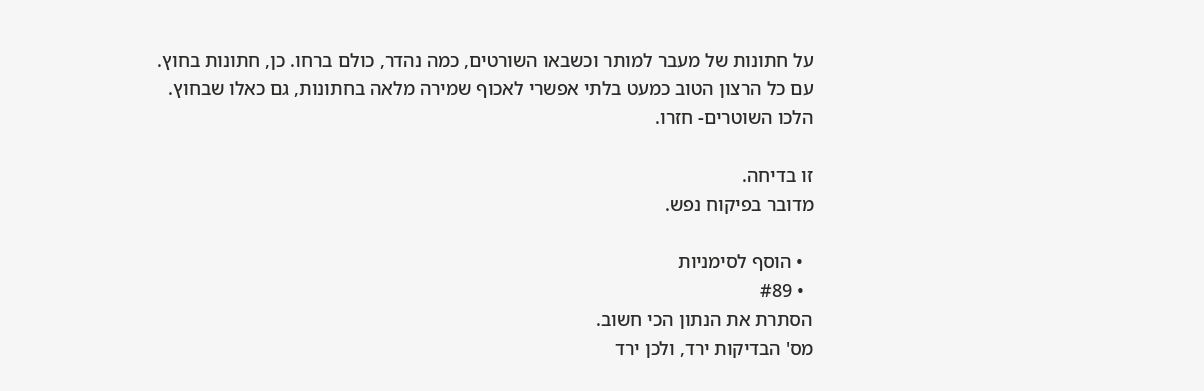על חתונות של מעבר למותר וכשבאו השורטים, כמה נהדר, כולם ברחו. כן, חתונות בחוץ.
עם כל הרצון הטוב כמעט בלתי אפשרי לאכוף שמירה מלאה בחתונות, גם כאלו שבחוץ.
הלכו השוטרים- חזרו.

זו בדיחה.
מדובר בפיקוח נפש.

  • הוסף לסימניות
  • #89
הסתרת את הנתון הכי חשוב.
מס' הבדיקות ירד, ולכן ירד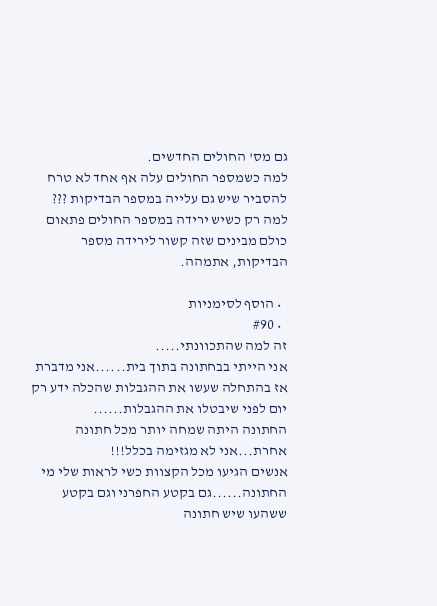גם מס' החולים החדשים.
למה כשמספר החולים עלה אף אחד לא טרח להסביר שיש גם עלייה במספר הבדיקות ???
למה רק כשיש ירידה במספר החולים פתאום כולם מבינים שזה קשור לירידה מספר הבדיקות, אתמהה.

  • הוסף לסימניות
  • #90
זה למה שהתכוונתי.....
אני הייתי בבחתונה בתוך בית......אני מדברת אז בהתחלה שעשו את ההגבלות שהכלה ידע רק יום לפני שיבטלו את ההגבלות......
החתונה היתה שמחה יותר מכל חתונה אחרת...אני לא מגזימה בכלל!!!
אנשים הגיעו מכל הקצוות כשי לראות שלי מי החתונה......גם בקטע החפרני וגם בקטע ששהעו שיש חתונה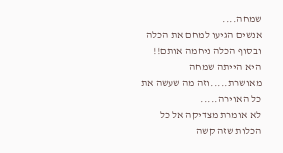שמחה....
אנשים הגיעו למחם את הכלה ובסוף הכלה ניחמה אותם!!
היא הייתה שמחה מאושרת.....וזה מה שעשה את כל האוירה.....
לא אומרת מצדיקה אל כל הכלות שזה קשה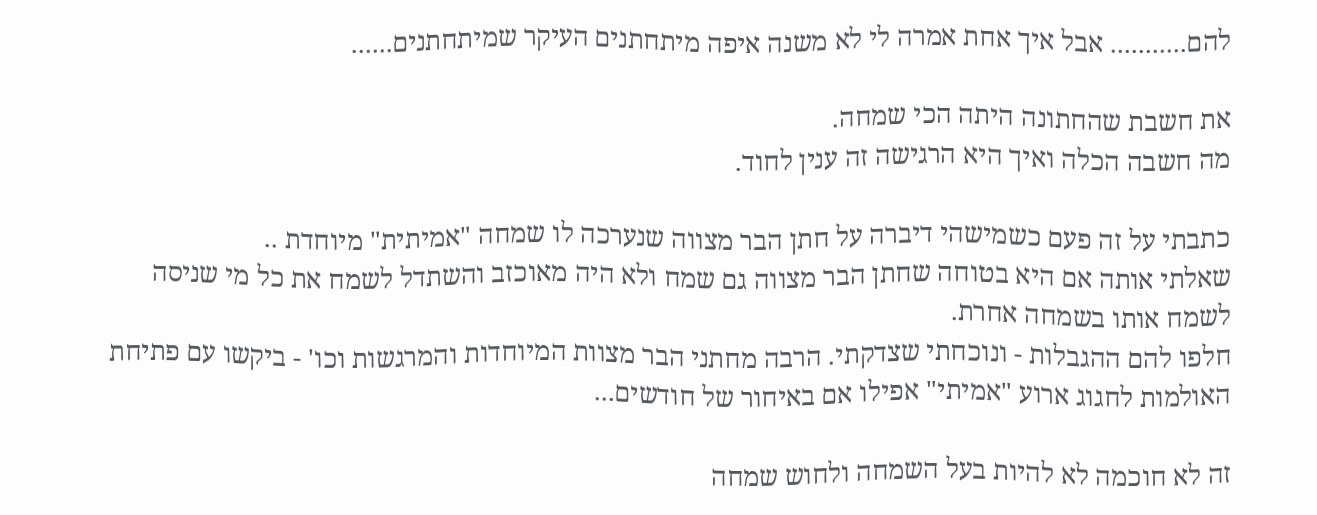להם........... אבל איך אחת אמרה לי לא משנה איפה מיתחתנים העיקר שמיתחתנים......

את חשבת שהחתונה היתה הכי שמחה.
מה חשבה הכלה ואיך היא הרגישה זה ענין לחוד.

כתבתי על זה פעם כשמישהי דיברה על חתן הבר מצווה שנערכה לו שמחה "אמיתית" מיוחדת ..
שאלתי אותה אם היא בטוחה שחתן הבר מצווה גם שמח ולא היה מאוכזב והשתדל לשמח את כל מי שניסה לשמח אותו בשמחה אחרת.
חלפו להם ההגבלות - ונוכחתי שצדקתי. הרבה מחתני הבר מצוות המיוחדות והמרגשות וכו' - ביקשו עם פתיחת האולמות לחגוג ארוע "אמיתי" אפילו אם באיחור של חודשים...

זה לא חוכמה לא להיות בעל השמחה ולחוש שמחה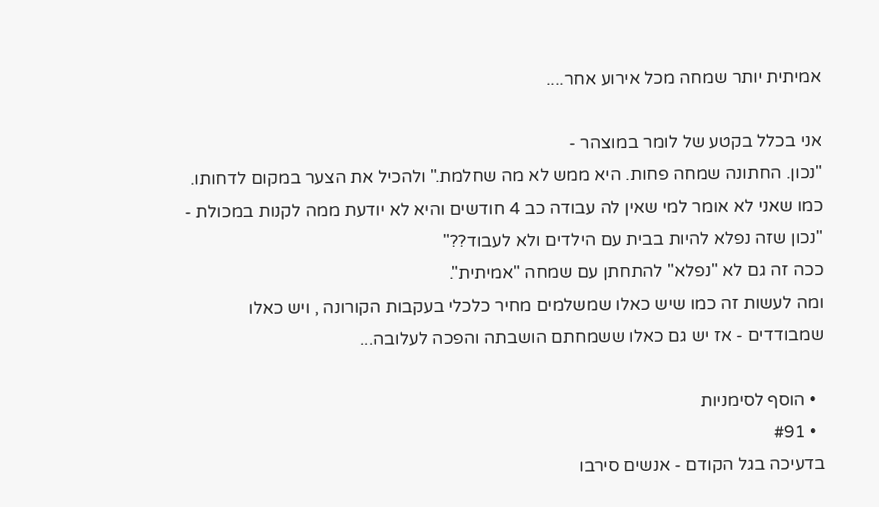אמיתית יותר שמחה מכל אירוע אחר....

אני בכלל בקטע של לומר במוצהר -
"נכון. החתונה שמחה פחות. היא ממש לא מה שחלמת." ולהכיל את הצער במקום לדחותו.
כמו שאני לא אומר למי שאין לה עבודה כב 4 חודשים והיא לא יודעת ממה לקנות במכולת - "נכון שזה נפלא להיות בבית עם הילדים ולא לעבוד??"
ככה זה גם לא "נפלא" להתחתן עם שמחה "אמיתית".
ומה לעשות זה כמו שיש כאלו שמשלמים מחיר כלכלי בעקבות הקורונה , ויש כאלו שמבודדים - אז יש גם כאלו ששמחתם הושבתה והפכה לעלובה...

  • הוסף לסימניות
  • #91
בדעיכה בגל הקודם - אנשים סירבו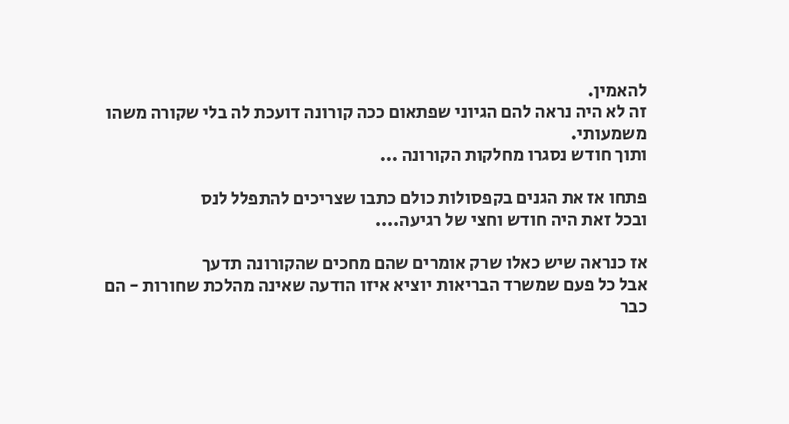להאמין.
זה לא היה נראה להם הגיוני שפתאום ככה קורונה דועכת לה בלי שקורה משהו משמעותי.
ותוך חודש נסגרו מחלקות הקורונה ...

פתחו אז את הגנים בקפסולות כולם כתבו שצריכים להתפלל לנס
ובכל זאת היה חודש וחצי של רגיעה....

אז כנראה שיש כאלו שרק אומרים שהם מחכים שהקורונה תדעך
אבל כל פעם שמשרד הבריאות יוציא איזו הודעה שאינה מהלכת שחורות - הם כבר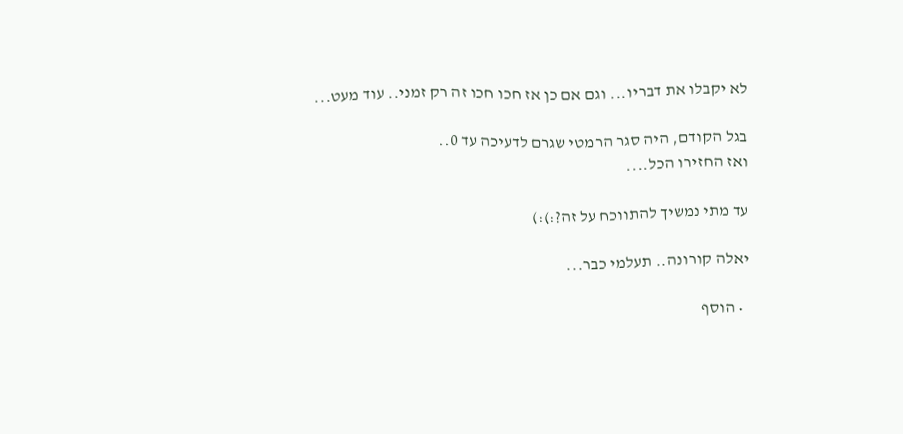לא יקבלו את דבריו... וגם אם כן אז חכו חכו זה רק זמני.. עוד מעט...

בגל הקודם, היה סגר הרמטי שגרם לדעיכה עד 0..
ואז החזירו הכל....

עד מתי נמשיך להתווכח על זה?:):)

יאלה קורונה.. תעלמי כבר...

  • הוסף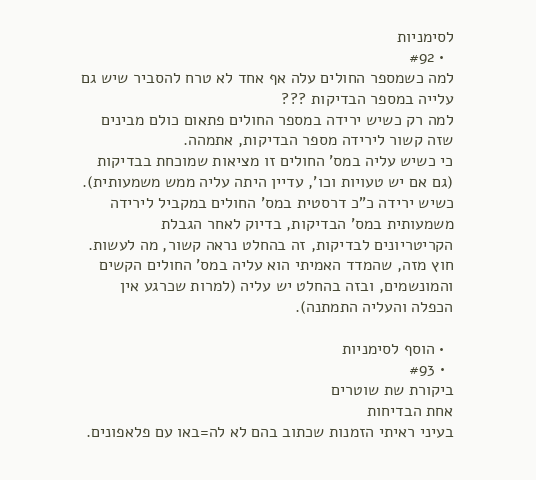לסימניות
  • #92
למה כשמספר החולים עלה אף אחד לא טרח להסביר שיש גם עלייה במספר הבדיקות ???
למה רק כשיש ירידה במספר החולים פתאום כולם מבינים שזה קשור לירידה מספר הבדיקות, אתמהה.
כי כשיש עליה במס' החולים זו מציאות שמוכחת בבדיקות (גם אם יש טעויות וכו', עדיין היתה עליה ממש משמעותית).
כשיש ירידה כ"כ דרסטית במס' החולים במקביל לירידה משמעותית במס' הבדיקות, בדיוק לאחר הגבלת הקריטריונים לבדיקות, זה בהחלט נראה קשור, מה לעשות.
חוץ מזה, שהמדד האמיתי הוא עליה במס' החולים הקשים והמונשמים, ובזה בהחלט יש עליה (למרות שכרגע אין הכפלה והעליה התמתנה).

  • הוסף לסימניות
  • #93
ביקורת שת שוטרים
אחת הבדיחות
בעיני ראיתי הזמנות שכתוב בהם לא לה=באו עם פלאפונים.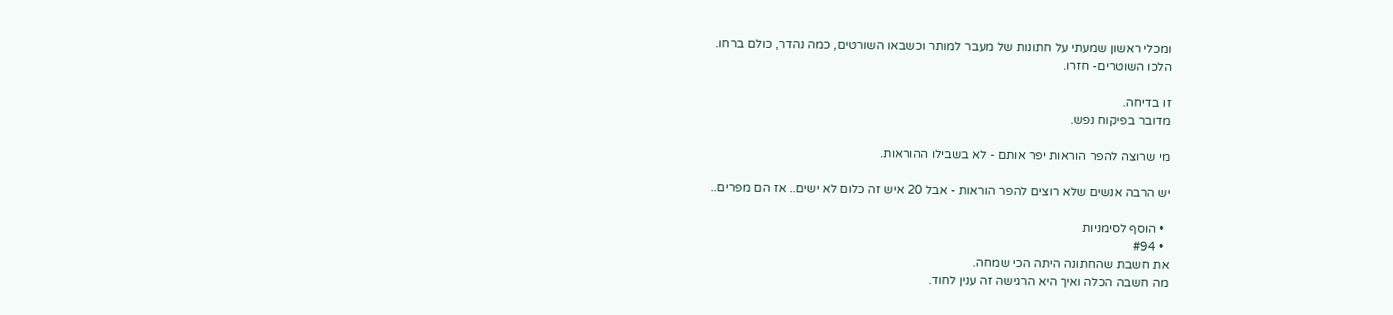ומכלי ראשון שמעתי על חתונות של מעבר למותר וכשבאו השורטים, כמה נהדר, כולם ברחו.
הלכו השוטרים- חזרו.

זו בדיחה.
מדובר בפיקוח נפש.

מי שרוצה להפר הוראות יפר אותם - לא בשבילו ההוראות.

יש הרבה אנשים שלא רוצים להפר הוראות - אבל 20 איש זה כלום לא ישים.. אז הם מפרים..

  • הוסף לסימניות
  • #94
את חשבת שהחתונה היתה הכי שמחה.
מה חשבה הכלה ואיך היא הרגישה זה ענין לחוד.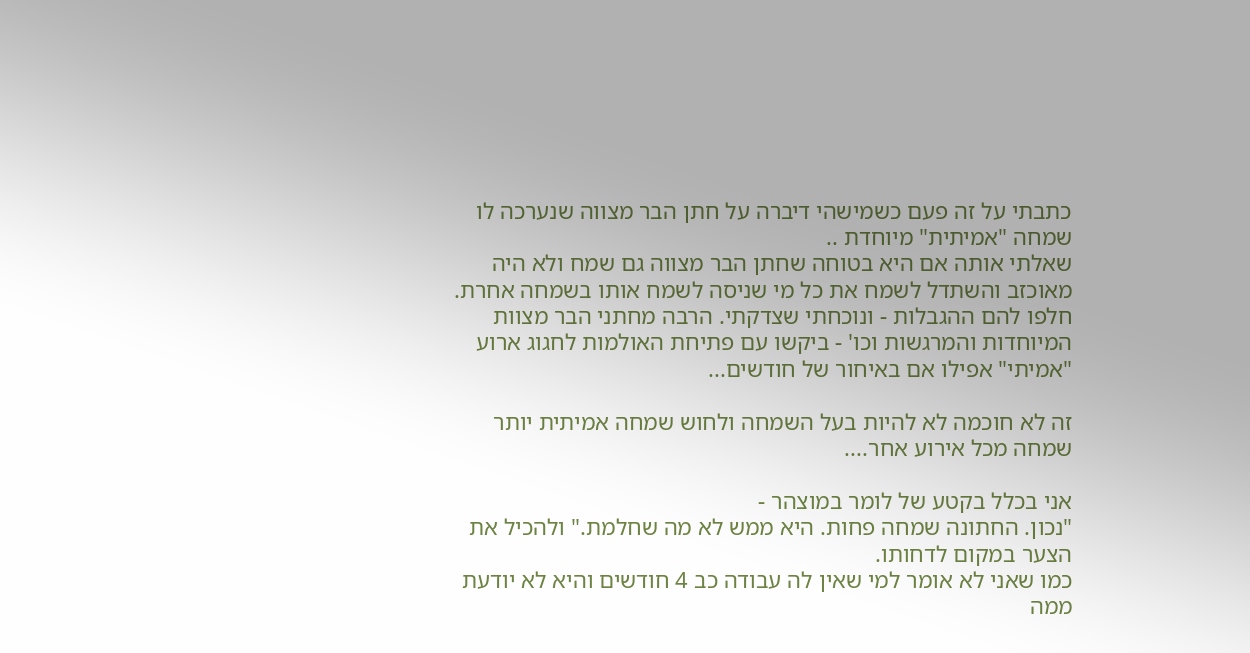כתבתי על זה פעם כשמישהי דיברה על חתן הבר מצווה שנערכה לו שמחה "אמיתית" מיוחדת ..
שאלתי אותה אם היא בטוחה שחתן הבר מצווה גם שמח ולא היה מאוכזב והשתדל לשמח את כל מי שניסה לשמח אותו בשמחה אחרת.
חלפו להם ההגבלות - ונוכחתי שצדקתי. הרבה מחתני הבר מצוות המיוחדות והמרגשות וכו' - ביקשו עם פתיחת האולמות לחגוג ארוע "אמיתי" אפילו אם באיחור של חודשים...

זה לא חוכמה לא להיות בעל השמחה ולחוש שמחה אמיתית יותר שמחה מכל אירוע אחר....

אני בכלל בקטע של לומר במוצהר -
"נכון. החתונה שמחה פחות. היא ממש לא מה שחלמת." ולהכיל את הצער במקום לדחותו.
כמו שאני לא אומר למי שאין לה עבודה כב 4 חודשים והיא לא יודעת ממה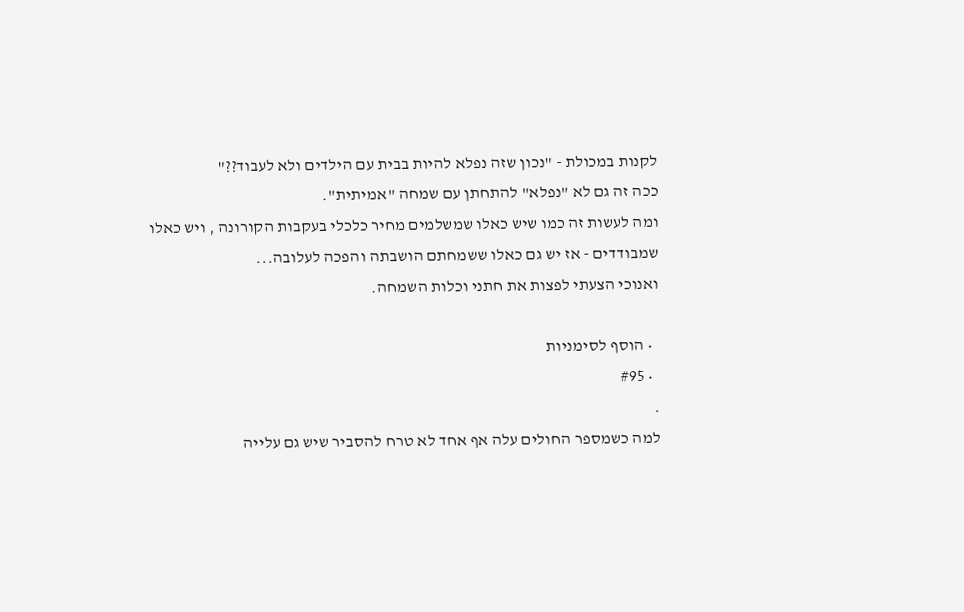לקנות במכולת - "נכון שזה נפלא להיות בבית עם הילדים ולא לעבוד??"
ככה זה גם לא "נפלא" להתחתן עם שמחה "אמיתית".
ומה לעשות זה כמו שיש כאלו שמשלמים מחיר כלכלי בעקבות הקורונה , ויש כאלו שמבודדים - אז יש גם כאלו ששמחתם הושבתה והפכה לעלובה...
ואנוכי הצעתי לפצות את חתני וכלות השמחה.

  • הוסף לסימניות
  • #95
.
למה כשמספר החולים עלה אף אחד לא טרח להסביר שיש גם עלייה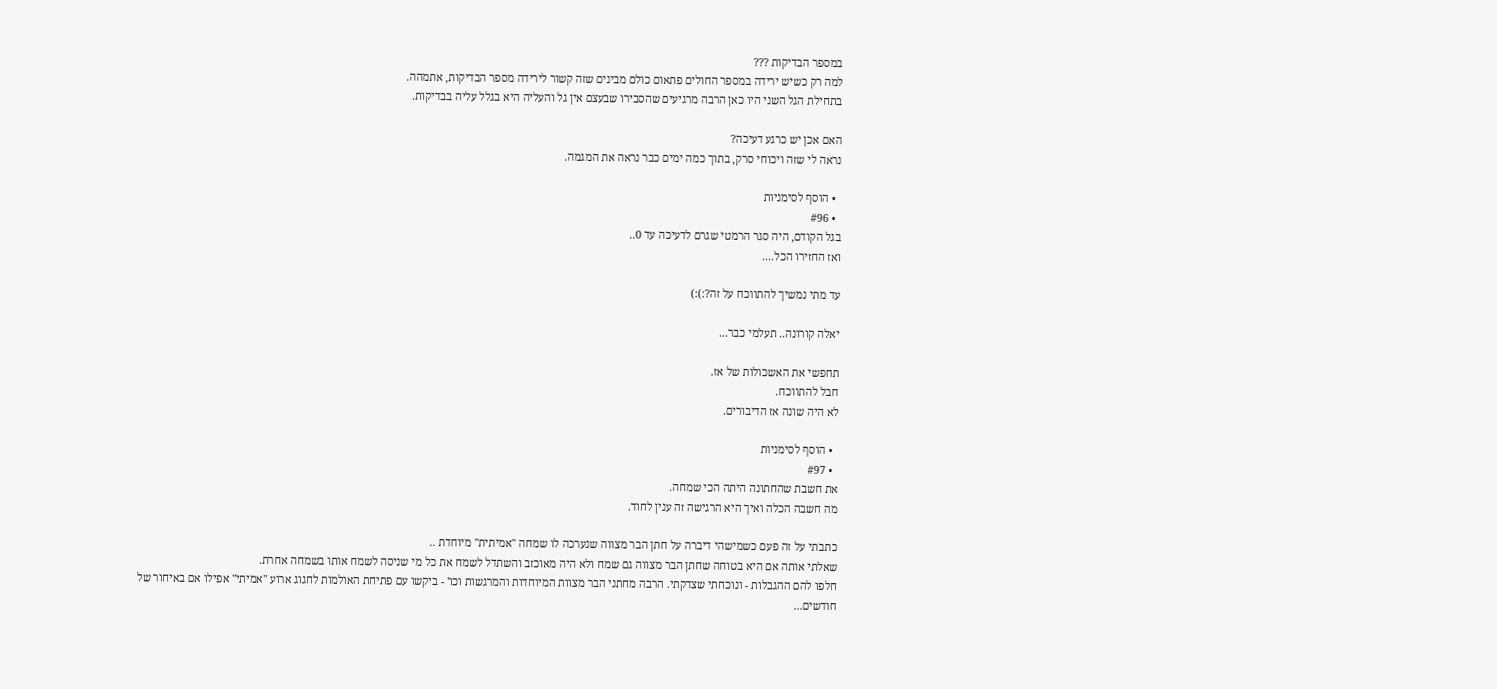במספר הבדיקות ???
למה רק כשיש ירידה במספר החולים פתאום כולם מבינים שזה קשור לירידה מספר הבדיקות, אתמהה.
בתחילת הגל השני היו כאן הרבה מרגיעים שהסבירו שבעצם אין גל והעליה היא בגלל עליה בבדיקות.

האם אכן יש כרגע דעיכה?
נראה לי שזה ויכוחי סרק, בתוך כמה ימים כבר נראה את המגמה.

  • הוסף לסימניות
  • #96
בגל הקודם, היה סגר הרמטי שגרם לדעיכה עד 0..
ואז החזירו הכל....

עד מתי נמשיך להתווכח על זה?:):)

יאלה קורונה.. תעלמי כבר...

תחפשי את האשכולות של אז.
חבל להתווכח.
לא היה שונה אז הדיבורים.

  • הוסף לסימניות
  • #97
את חשבת שהחתונה היתה הכי שמחה.
מה חשבה הכלה ואיך היא הרגישה זה ענין לחוד.

כתבתי על זה פעם כשמישהי דיברה על חתן הבר מצווה שנערכה לו שמחה "אמיתית" מיוחדת ..
שאלתי אותה אם היא בטוחה שחתן הבר מצווה גם שמח ולא היה מאוכזב והשתדל לשמח את כל מי שניסה לשמח אותו בשמחה אחרת.
חלפו להם ההגבלות - ונוכחתי שצדקתי. הרבה מחתני הבר מצוות המיוחדות והמרגשות וכו' - ביקשו עם פתיחת האולמות לחגוג ארוע "אמיתי" אפילו אם באיחור של חודשים...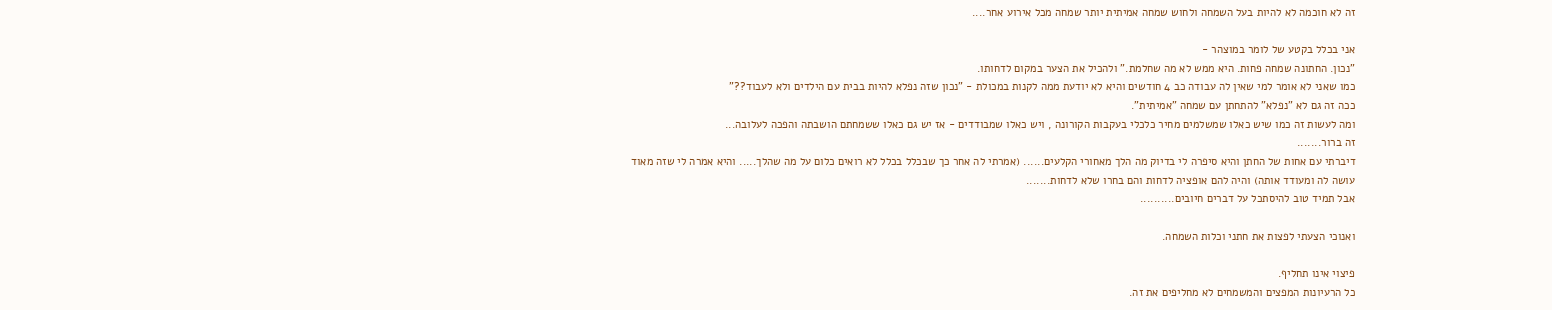זה לא חוכמה לא להיות בעל השמחה ולחוש שמחה אמיתית יותר שמחה מכל אירוע אחר....

אני בכלל בקטע של לומר במוצהר -
"נכון. החתונה שמחה פחות. היא ממש לא מה שחלמת." ולהכיל את הצער במקום לדחותו.
כמו שאני לא אומר למי שאין לה עבודה כב 4 חודשים והיא לא יודעת ממה לקנות במכולת - "נכון שזה נפלא להיות בבית עם הילדים ולא לעבוד??"
ככה זה גם לא "נפלא" להתחתן עם שמחה "אמיתית".
ומה לעשות זה כמו שיש כאלו שמשלמים מחיר כלכלי בעקבות הקורונה , ויש כאלו שמבודדים - אז יש גם כאלו ששמחתם הושבתה והפכה לעלובה...
זה ברור.......
דיברתי עם אחות של החתן והיא סיפרה לי בדיוק מה הלך מאחורי הקלעים...... (אמרתי לה אחר כך שבכלל בכלל לא רואים כלום על מה שהלך..... והיא אמרה לי שזה מאוד עושה לה ומעודד אותה) והיה להם אופציה לדחות והם בחרו שלא לדחות.......
אבל תמיד טוב להיסתכל על דברים חיובים..........

ואנוכי הצעתי לפצות את חתני וכלות השמחה.

פיצוי אינו תחליף.
כל הרעיונות המפצים והמשמחים לא מחליפים את זה.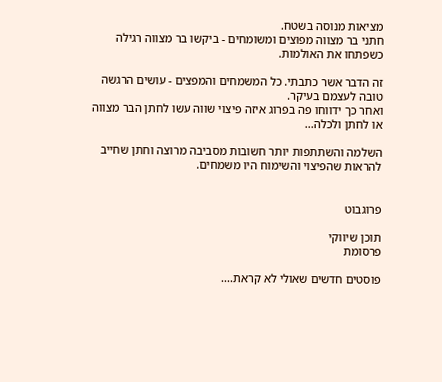מציאות מנוסה בשטח.
חתני בר מצווה מפוצים ומשומחים - ביקשו בר מצווה רגילה כשפתחו את האולמות.

זה הדבר אשר כתבתי. כל המשמחים והמפצים - עושים הרגשה טובה לעצמם בעיקר.
ואחר כך ידווחו פה בפרוג איזה פיצוי שווה עשו לחתן הבר מצווה או לחתן ולכלה...

השלמה והשתתפות יותר חשובות מסביבה מרוצה וחתן שחייב להראות שהפיצוי והשימוח היו משמחים.


פרוגבוט

תוכן שיווקי
פרסומת

פוסטים חדשים שאולי לא קראת....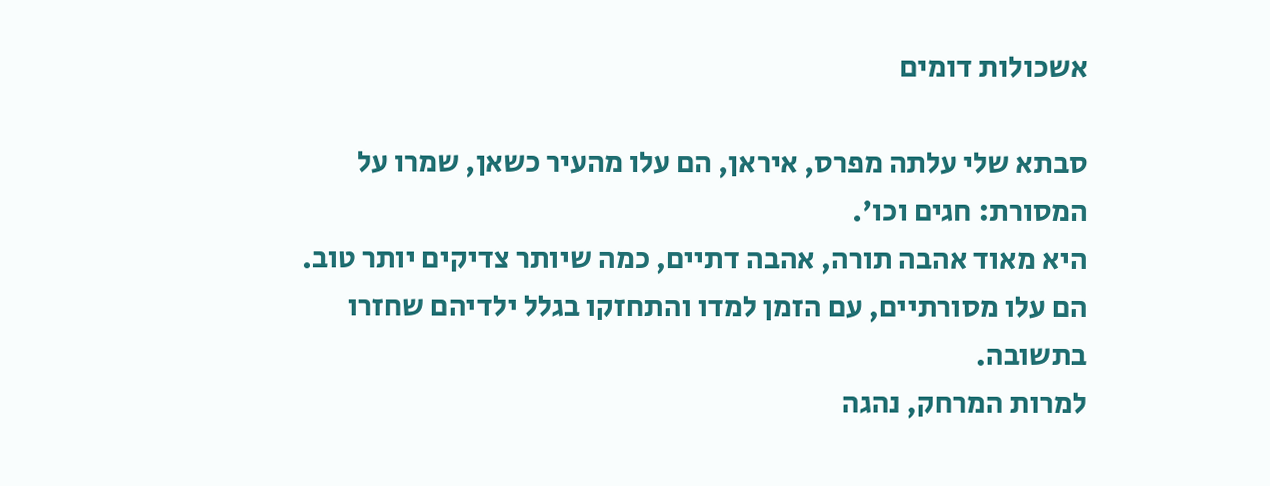אשכולות דומים

סבתא שלי עלתה מפרס, איראן, הם עלו מהעיר כשאן, שמרו על המסורת: חגים וכו'.
היא מאוד אהבה תורה, אהבה דתיים, כמה שיותר צדיקים יותר טוב.
הם עלו מסורתיים, עם הזמן למדו והתחזקו בגלל ילדיהם שחזרו בתשובה.
למרות המרחק, נהגה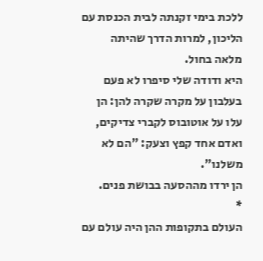ללכת בימי זקנתה לבית הכנסת עם הליכון, למרות הדרך שהיתה מלאה בחול.
היא ודודה שלי סיפרו לא פעם בעלבון על מקרה שקרה להן: הן עלו על אוטובוס לקברי צדיקים, ואדם אחד קפץ וצעק: "הם לא משלנו".
הן ירדו מההסעה בבושת פנים.
*
העולם בתקופות ההן היה עולם עם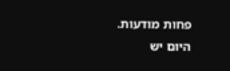פחות מודעות.
היום יש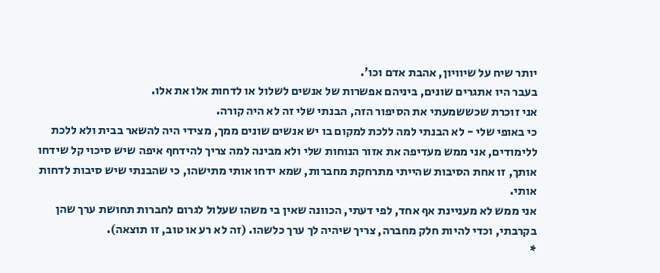יותר שיח על שיוויון, אהבת אדם וכו'.
בעבר היו אתגרים שונים, ביניהם אפשרות של אנשים לשלול או לדחות אלו את אלו.
אני זוכרת שכששמעתי את הסיפור הזה, הבנתי שלי זה לא היה קורה.
כי באופי שלי - לא הבנתי למה ללכת למקום בו יש אנשים שונים ממך, מצידי היה להשאר בבית ולא ללכת ללימודים, אני ממש מעדיפה את אזור הנוחות שלי ולא מבינה למה צריך להידחף איפה שיש סיכוי קל שידחו אותך, זו אחת הסיבות שהייתי מתרחקת מחברות, שמא ידחו אותי מתישהו, כי שהבנתי שיש סיבות לדחות אותי.
אני ממש לא מעניינת אף אחד, לפי דעתי, הכוונה שאין בי משהו שעלול לגרום לחברות תחושת ערך שהן בקרבתי, וכדי להיות חלק מחברה, צריך שיהיה לך ערך כלשהו. (זה לא רע או טוב, זו תוצאה).
*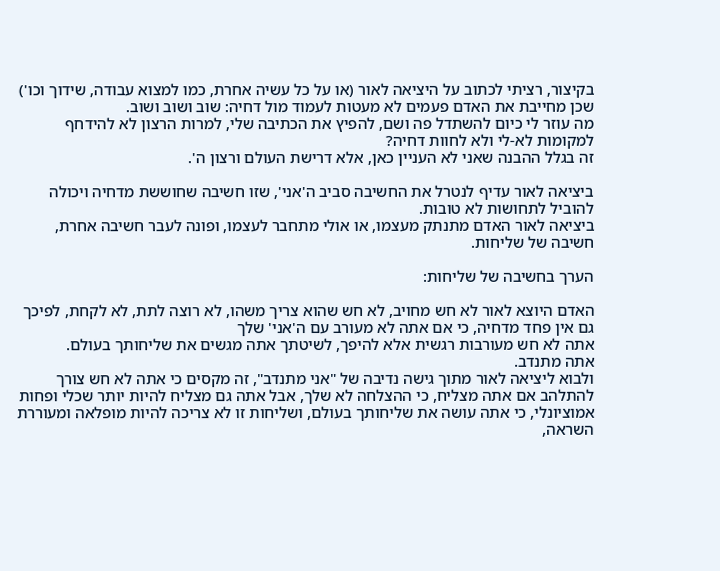בקיצור, רציתי לכתוב על היציאה לאור (או על כל עשיה אחרת, כמו למצוא עבודה, שידוך וכו')
שכן מחייבת את האדם פעמים לא מעטות לעמוד מול דחיה: שוב ושוב ושוב.
מה עוזר לי כיום להשתדל פה ושם, להפיץ את הכתיבה שלי, למרות הרצון לא להידחף למקומות לא-לי ולא לחוות דחיה?
זה בגלל ההבנה שאני לא העניין כאן, אלא דרישת העולם ורצון ה'.

ביציאה לאור עדיף לנטרל את החשיבה סביב ה'אני', שזו חשיבה שחוששת מדחיה ויכולה להוביל לתחושות לא טובות.
ביציאה לאור האדם מתנתק מעצמו, או אולי מתחבר לעצמו, ופונה לעבר חשיבה אחרת, חשיבה של שליחות.

הערך בחשיבה של שליחות:

האדם היוצא לאור לא חש מחויב, לא חש שהוא צריך משהו, לא רוצה לתת, לא לקחת, לפיכך גם אין פחד מדחיה, כי אם אתה לא מעורב עם ה'אני' שלך
אתה לא חש מעורבות רגשית אלא להיפך, לשיטתך אתה מגשים את שליחותך בעולם.
אתה מתנדב.
ולבוא ליציאה לאור מתוך גישה נדיבה של "אני מתנדב", זה מקסים כי אתה לא חש צורך להתלהב אם אתה מצליח, כי ההצלחה לא שלך, אבל אתה גם מצליח להיות יותר שכלי ופחות אמוציונלי, כי אתה עושה את שליחותך בעולם, ושליחות זו לא צריכה להיות מופלאה ומעוררת השראה,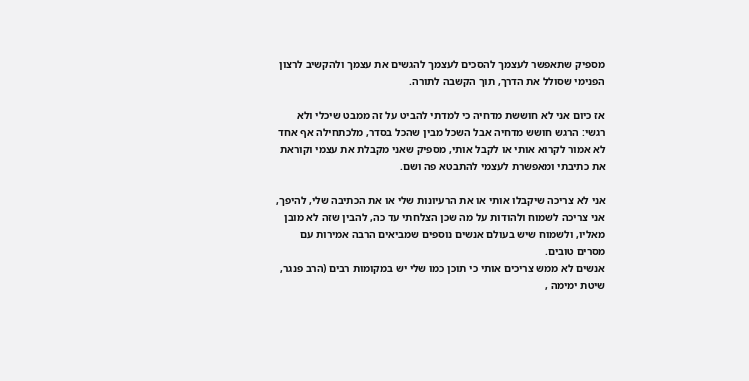מספיק שתאפשר לעצמך להסכים לעצמך להגשים את עצמך ולהקשיב לרצון הפנימי שסולל את הדרך, תוך הקשבה לתורה.

אז כיום אני לא חוששת מדחיה כי למדתי להביט על זה ממבט שיכלי ולא רגשי: הרגש חושש מדחיה אבל השכל מבין שהכל בסדר, מלכתחילה אף אחד לא אמור לקרוא אותי או לקבל אותי, מספיק שאני מקבלת את עצמי וקוראת את כתיבתי ומאפשרת לעצמי להתבטא פה ושם.

אני לא צריכה שיקבלו אותי או את הרעיונות שלי או את הכתיבה שלי, להיפך, אני צריכה לשמוח ולהודות על מה שכן הצלחתי עד כה, להבין שזה לא מובן מאליו, ולשמוח שיש בעולם אנשים נוספים שמביאים הרבה אמירות עם מסרים טובים.
אנשים לא ממש צריכים אותי כי תוכן כמו שלי יש במקומות רבים (הרב פנגר, שיטת ימימה ,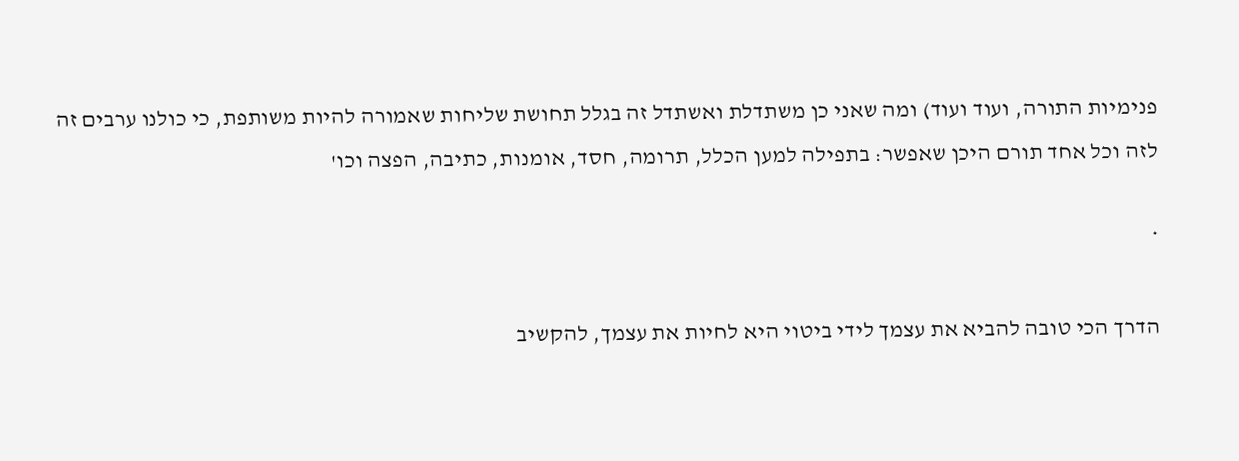פנימיות התורה, ועוד ועוד) ומה שאני כן משתדלת ואשתדל זה בגלל תחושת שליחות שאמורה להיות משותפת, כי כולנו ערבים זה לזה וכל אחד תורם היכן שאפשר: בתפילה למען הכלל, תרומה, חסד, אומנות, כתיבה, הפצה וכו'

*

הדרך הכי טובה להביא את עצמך לידי ביטוי היא לחיות את עצמך, להקשיב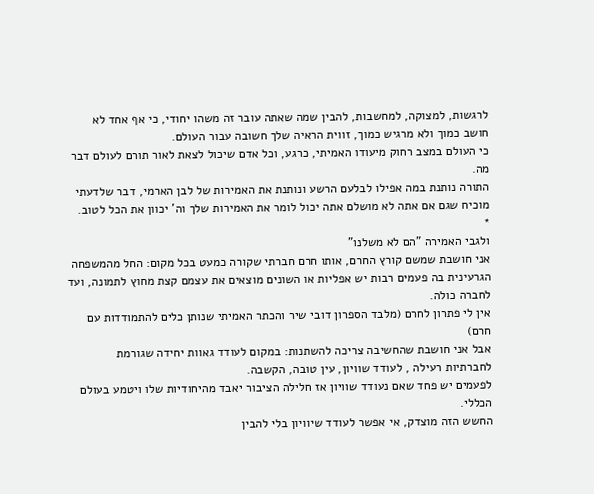לרגשות, למצוקה, למחשבות, להבין שמה שאתה עובר זה משהו יחודי, כי אף אחד לא חושב כמוך ולא מרגיש כמוך, זווית הראיה שלך חשובה עבור העולם.
כי העולם במצב רחוק מיעודו האמיתי, כרגע, וכל אדם שיכול לצאת לאור תורם לעולם דבר מה.
התורה נותנת במה אפילו לבלעם הרשע ונותנת את האמירות של לבן הארמי, דבר שלדעתי מוכיח שגם אם אתה לא מושלם אתה יכול לומר את האמירות שלך וה' יכוון את הכל לטוב.
*
ולגבי האמירה "הם לא משלנו"
אני חושבת שמשם קורץ החרם, אותו חרם חברתי שקורה כמעט בכל מקום: החל מהמשפחה הגרעינית בה פעמים רבות יש אפליות או השונים מוצאים את עצמם קצת מחוץ לתמונה, ועד לחברה כולה.
אין לי פתרון לחרם (מלבד הספרון דובי שיר והכתר האמיתי שנותן כלים להתמודדות עם חרם)
אבל אני חושבת שהחשיבה צריכה להשתנות: במקום לעודד גאוות יחידה שגורמת לחברתיות רעילה , לעודד שוויון, עין טובה, הקשבה.
לפעמים יש פחד שאם נעודד שוויון אז חלילה הציבור יאבד מהיחודיות שלו ויטמע בעולם הכללי.
החשש הזה מוצדק, אי אפשר לעודד שיוויון בלי להבין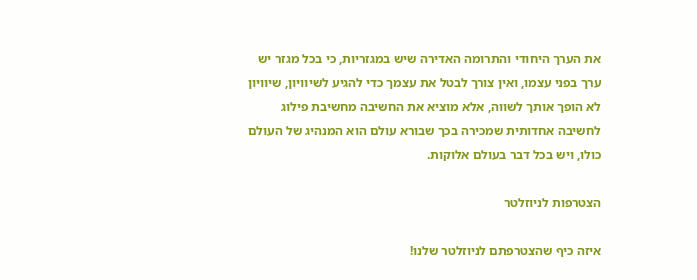את הערך היחודי והתרומה האדירה שיש במגזריות, כי בכל מגזר יש ערך בפני עצמו, ואין צורך לבטל את עצמך כדי להגיע לשיוויון, שיוויון לא הופך אותך לשווה, אלא מוציא את החשיבה מחשיבת פילוג לחשיבה אחדותית שמכירה בכך שבורא עולם הוא המנהיג של העולם כולו, ויש בכל דבר בעולם אלוקות.

הצטרפות לניוזלטר

איזה כיף שהצטרפתם לניוזלטר שלנו!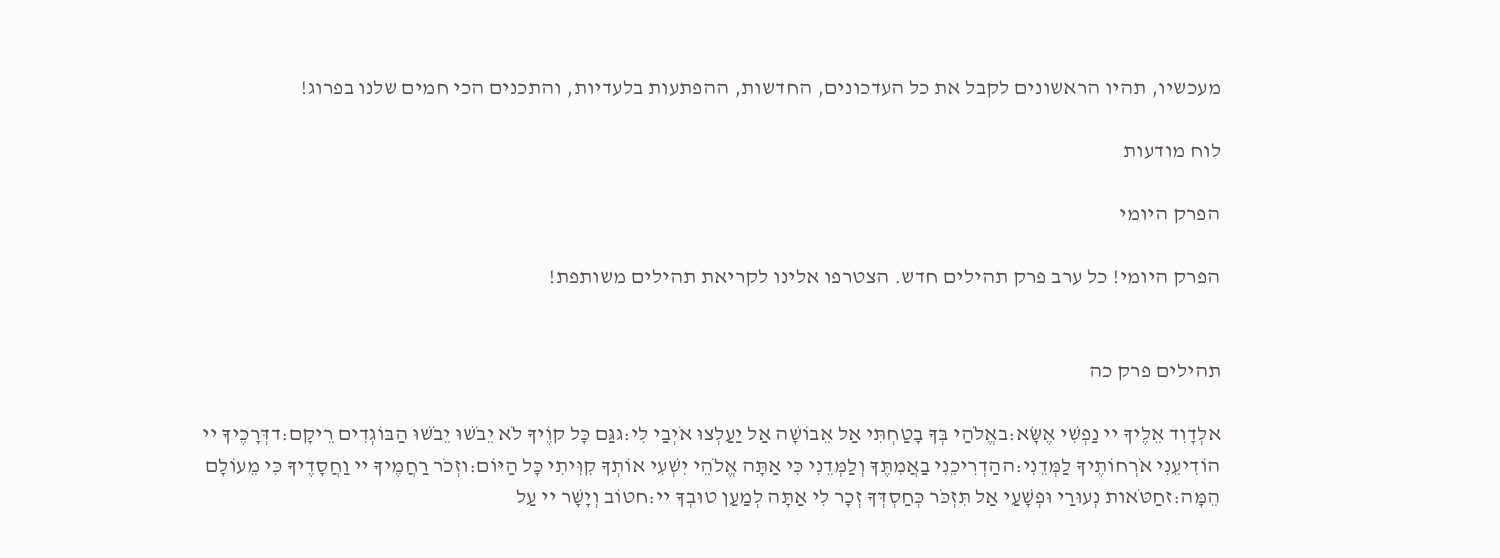מעכשיו, תהיו הראשונים לקבל את כל העדכונים, החדשות, ההפתעות בלעדיות, והתכנים הכי חמים שלנו בפרוג!

לוח מודעות

הפרק היומי

הפרק היומי! כל ערב פרק תהילים חדש. הצטרפו אלינו לקריאת תהילים משותפת!


תהילים פרק כה

אלְדָוִד אֵלֶיךָ יי נַפְשִׁי אֶשָּׂא:באֱלֹהַי בְּךָ בָטַחְתִּי אַל אֵבוֹשָׁה אַל יַעַלְצוּ אֹיְבַי לִי:גגַּם כָּל קוֶֹיךָ לֹא יֵבֹשׁוּ יֵבֹשׁוּ הַבּוֹגְדִים רֵיקָם:דדְּרָכֶיךָ יי הוֹדִיעֵנִי אֹרְחוֹתֶיךָ לַמְּדֵנִי:ההַדְרִיכֵנִי בַאֲמִתֶּךָ וְלַמְּדֵנִי כִּי אַתָּה אֱלֹהֵי יִשְׁעִי אוֹתְךָ קִוִּיתִי כָּל הַיּוֹם:וזְכֹר רַחֲמֶיךָ יי וַחֲסָדֶיךָ כִּי מֵעוֹלָם הֵמָּה:זחַטֹּאות נְעוּרַי וּפְשָׁעַי אַל תִּזְכֹּר כְּחַסְדְּךָ זְכָר לִי אַתָּה לְמַעַן טוּבְךָ יי:חטוֹב וְיָשָׁר יי עַל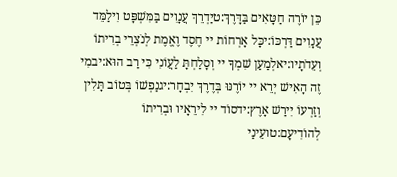כֵּן יוֹרֶה חַטָּאִים בַּדָּרֶךְ:טיַדְרֵךְ עֲנָוִים בַּמִּשְׁפָּט וִילַמֵּד עֲנָוִים דַּרְכּוֹ:יכָּל אָרְחוֹת יי חֶסֶד וֶאֱמֶת לְנֹצְרֵי בְרִיתוֹ וְעֵדֹתָיו:יאלְמַעַן שִׁמְךָ יי וְסָלַחְתָּ לַעֲוֹנִי כִּי רַב הוּא:יבמִי זֶה הָאִישׁ יְרֵא יי יוֹרֶנּוּ בְּדֶרֶךְ יִבְחָר:יגנַפְשׁוֹ בְּטוֹב תָּלִין וְזַרְעוֹ יִירַשׁ אָרֶץ:ידסוֹד יי לִירֵאָיו וּבְרִיתוֹ לְהוֹדִיעָם:טועֵינַי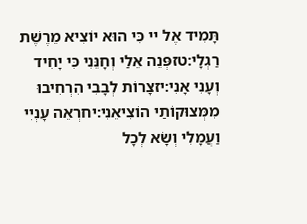תָּמִיד אֶל יי כִּי הוּא יוֹצִיא מֵרֶשֶׁת רַגְלָי:טזפְּנֵה אֵלַי וְחָנֵּנִי כִּי יָחִיד וְעָנִי אָנִי:יזצָרוֹת לְבָבִי הִרְחִיבוּ מִמְּצוּקוֹתַי הוֹצִיאֵנִי:יחרְאֵה עָנְיִי וַעֲמָלִי וְשָׂא לְכָל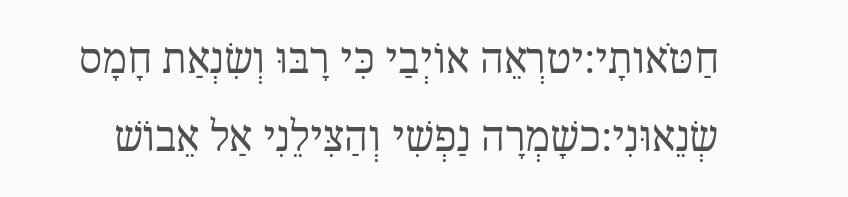חַטֹּאותָי:יטרְאֵה אוֹיְבַי כִּי רָבּוּ וְשִׂנְאַת חָמָס שְׂנֵאוּנִי:כשָׁמְרָה נַפְשִׁי וְהַצִּילֵנִי אַל אֵבוֹשׁ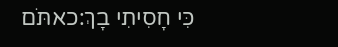כִּי חָסִיתִי בָךְ:כאתֹּם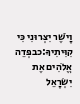וָיֹשֶׁר יִצְּרוּנִי כִּי קִוִּיתִיךָ:כבפְּדֵה אֱלֹהִים אֶת יִשְׂרָאֵל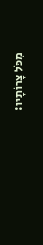מִכֹּל צָרוֹתָיו: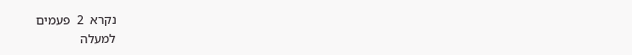נקרא  2  פעמים
למעלה